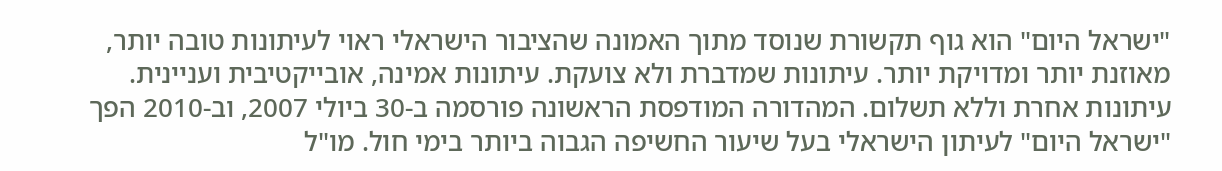"ישראל היום" הוא גוף תקשורת שנוסד מתוך האמונה שהציבור הישראלי ראוי לעיתונות טובה יותר, מאוזנת יותר ומדויקת יותר. עיתונות שמדברת ולא צועקת. עיתונות אמינה, אובייקטיבית ועניינית. עיתונות אחרת וללא תשלום. המהדורה המודפסת הראשונה פורסמה ב-30 ביולי 2007, וב-2010 הפך "ישראל היום" לעיתון הישראלי בעל שיעור החשיפה הגבוה ביותר בימי חול. מו"ל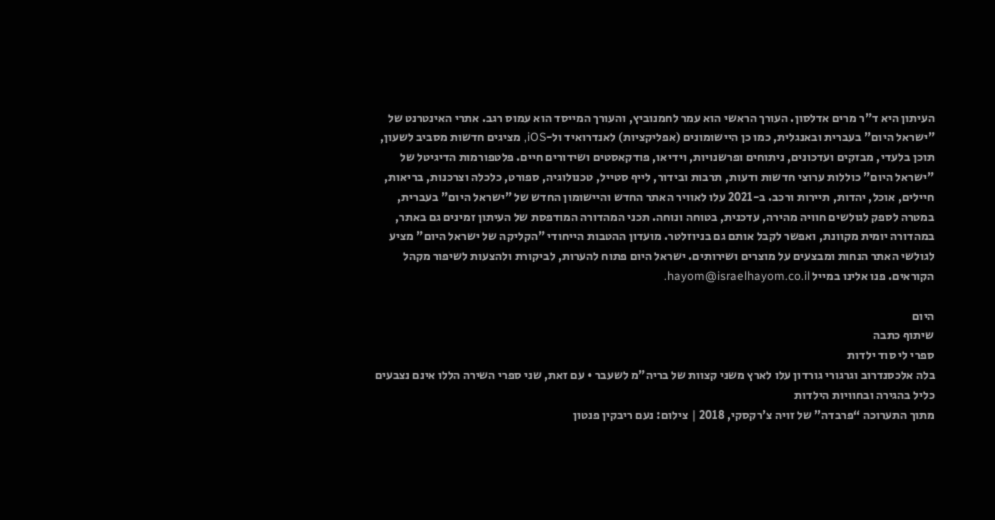העיתון היא ד"ר מרים אדלסון. העורך הראשי הוא עמר לחמנוביץ, והעורך המייסד הוא עמוס רגב. אתרי האינטרנט של "ישראל היום" בעברית ובאנגלית, כמו כן היישומונים (אפליקציות) לאנדרואיד ול-iOS, מציגים חדשות מסביב לשעון, תוכן בלעדי, מבזקים ועדכונים, ניתוחים ופרשנויות, וידיאו, פודקאסטים ושידורים חיים. פלטפורמות הדיגיטל של "ישראל היום" כוללות ערוצי חדשות ודעות, תרבות ובידור, לייף סטייל, טכנולוגיה, ספורט, כלכלה וצרכנות, בריאות, חיילים, אוכל, יהדות, תיירות ורכב. ב-2021 עלו לאוויר האתר החדש והיישומון החדש של "ישראל היום" בעברית, במטרה לספק לגולשים חוויה מהירה, עדכנית, בטוחה ונוחה. תכני המהדורה המודפסת של העיתון זמינים גם באתר, במהדורה יומית מקוונת, ואפשר לקבל אותם גם בניוזלטר. מועדון ההטבות הייחודי "הקליקה של ישראל היום" מציע לגולשי האתר הנחות ומבצעים על מוצרים ושירותים. ישראל היום פתוח להערות, לביקורת ולהצעות לשיפור מקהל הקוראים. פנו אלינו במייל hayom@israelhayom.co.il.

היום
שיתוף כתבה
ספרי לי סוד ילדות
בלה אלכסנדרוב וגרגורי גורדון עלו לארץ משני קצוות של בריה"מ לשעבר • עם זאת, שני ספרי השירה הללו אינם נצבעים כליל בהגירה ובחוויות הילדות
מתוך התערוכה “פרבדה” של זויה צ'רקסקי, 2018 | צילום: נעם ריבקין פנטון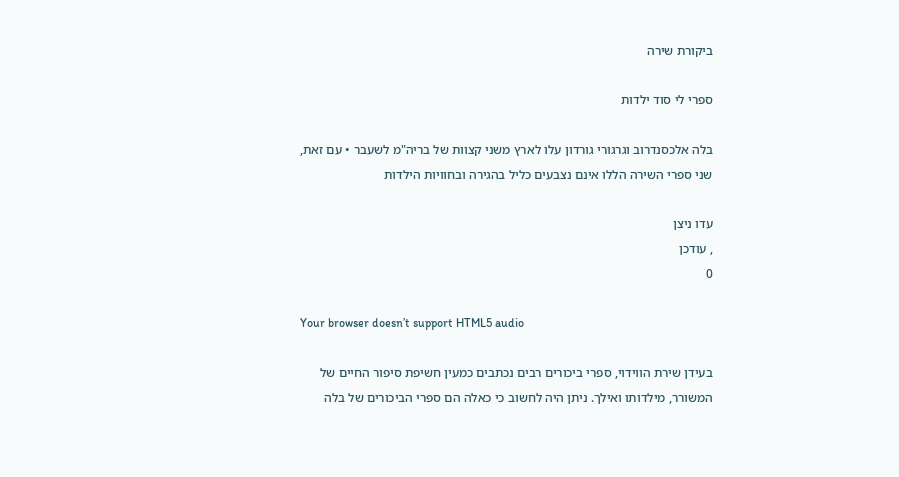ביקורת שירה

ספרי לי סוד ילדות

בלה אלכסנדרוב וגרגורי גורדון עלו לארץ משני קצוות של בריה"מ לשעבר • עם זאת, שני ספרי השירה הללו אינם נצבעים כליל בהגירה ובחוויות הילדות

עדו ניצן
, עודכן
0

Your browser doesn’t support HTML5 audio

בעידן שירת הווידוי, ספרי ביכורים רבים נכתבים כמעין חשיפת סיפור החיים של המשורר, מילדותו ואילך. ניתן היה לחשוב כי כאלה הם ספרי הביכורים של בלה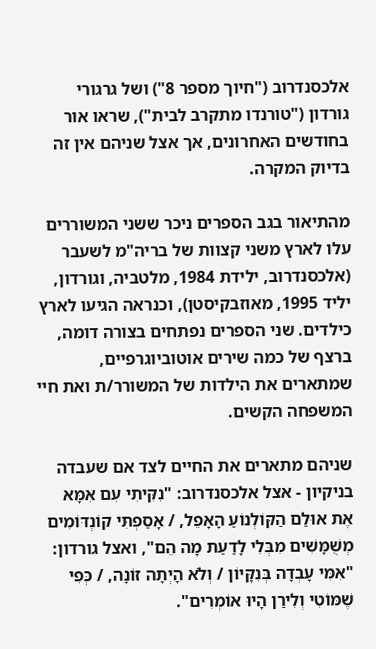אלכסנדרוב ("חיוך מספר 8") ושל גרגורי גורדון ("טורנדו מתקרב לבית"), שראו אור בחודשים האחרונים, אך אצל שניהם אין זה בדיוק המקרה.

מהתיאור בגב הספרים ניכר ששני המשוררים עלו לארץ משני קצוות של בריה"מ לשעבר (אלכסנדרוב, ילידת 1984, מלטביה, וגורדון, יליד 1995, מאוזבקיסטן), וכנראה הגיעו לארץ כילדים. שני הספרים נפתחים בצורה דומה, ברצף של כמה שירים אוטוביוגרפיים, שמתארים את הילדות של המשורר/ת ואת חיי המשפחה הקשים.

שניהם מתארים את החיים לצד אם שעבדה בניקיון - אצל אלכסנדרוב: "נִקִּיתִי עִם אִמָּא אֶת אוּלַם הַקּוֹלְנוֹעַ הָאָפֵל, / אָסַפְתִּי קוֹנְדּוֹמִים מְשֻׁמָּשִׁים מִבְּלִי לָדַעַת מָה הֵם", ואצל גורדון: "אִמִּי עָבְדָה בְּנִקָּיוֹן / וְלֹא הָיְתָה זוֹנָה, / כְּפִי שֶׁמּוֹטִי וְלִירַן הָיוּ אוֹמְרִים".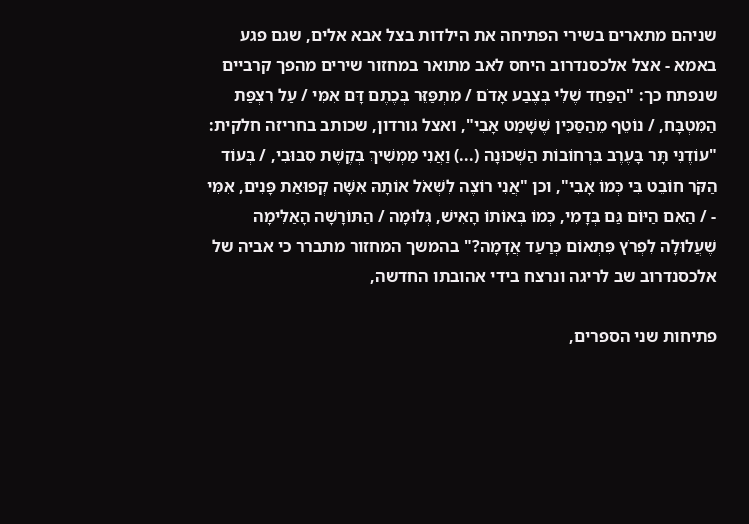שניהם מתארים בשירי הפתיחה את הילדות בצל אבא אלים, שגם פגע באמא - אצל אלכסנדרוב היחס לאב מתואר במחזור שירים מהפך קרביים שנפתח כך: "הַפַּחַד שֶׁלִּי בְּצֶבַע אָדֹם / מִתְפַּזֵּר בְּכֶתֶם דָּם אִמִּי / עַל רִצְפַּת הַמִּטְבָּח, / נוֹטֵף מֵהַסַּכִּין שֶׁשָּׁמַט אָבִי", ואצל גורדון, שכותב בחריזה חלקית: "עוֹדֶנִּי תָּר בָּעֶרֶב בִּרְחוֹבוֹת הַשְּׁכוּנָה (...) וַאֲנִי מַמְשִׁיךְ בְּקֶשֶׁת סִבּוּבִי, / בְּעוֹד הַקֹּר חוֹבֵט בִּי כְּמוֹ אָבִי", וכן "אֲנִי רוֹצֶה לִשְׁאֹל אוֹתָהּ אִשָּׁה קְפוּאַת פָּנִים, אִמִּי - / הַאִם הַיּוֹם גַּם בְּדָמִי, כְּמוֹ בְּאוֹתוֹ הָאִישׁ, גְּלוּמָה / הַתּוֹרָשָׁה הָאַלִּימָה שֶׁעֲלוּלָה לִפְרֹץ פִּתְאוֹם כְּרַעַד אֲדָמָה?" בהמשך המחזור מתברר כי אביה של אלכסנדרוב שב לריגה ונרצח בידי אהובתו החדשה,

פתיחות שני הספרים,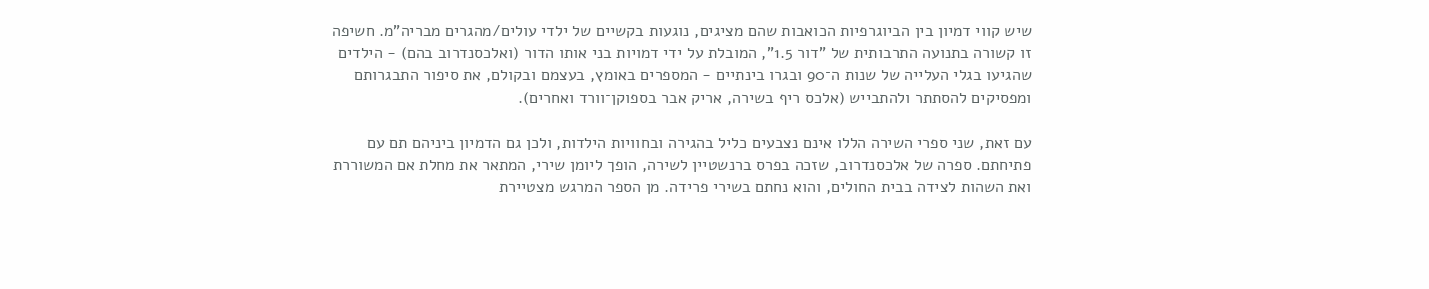שיש קווי דמיון בין הביוגרפיות הכואבות שהם מציגים, נוגעות בקשיים של ילדי עולים/מהגרים מבריה"מ. חשיפה זו קשורה בתנועה התרבותית של "דור 1.5", המובלת על ידי דמויות בני אותו הדור (ואלכסנדרוב בהם) - הילדים שהגיעו בגלי העלייה של שנות ה־90 ובגרו בינתיים - המספרים באומץ, בעצמם ובקולם, את סיפור התבגרותם ומפסיקים להסתתר ולהתבייש (אלכס ריף בשירה, אריק אבר בספוקן־וורד ואחרים).

עם זאת, שני ספרי השירה הללו אינם נצבעים כליל בהגירה ובחוויות הילדות, ולכן גם הדמיון ביניהם תם עם פתיחתם. ספרה של אלכסנדרוב, שזכה בפרס ברנשטיין לשירה, הופך ליומן שירי, המתאר את מחלת אם המשוררת ואת השהות לצידה בבית החולים, והוא נחתם בשירי פרידה. מן הספר המרגש מצטיירת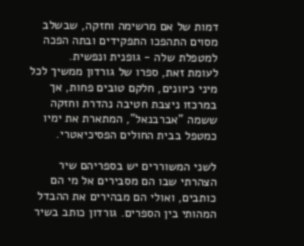דמות של אם מרשימה וחזקה, שבשלב מסוים התהפכו התפקידים ובתה הפכה למטפלת שלה - גופנית ונפשית.
לעומת זאת, ספרו של גורדון ממשיך לכל מיני כיוונים, חלקם טובים פחות, אך במרכזו ניצבת חטיבה נהדרת וחזקה ששמה "אברבנאל", המתארת את ימיו כמטפל בבית החולים הפסיכיאטרי.

לשני המשוררים יש בספריהם שיר הצהרתי שבו הם מסבירים אל מי הם כותבים, ואולי הם מבהירים את ההבדל המהותי בין הספרים. גורדון כותב בשיר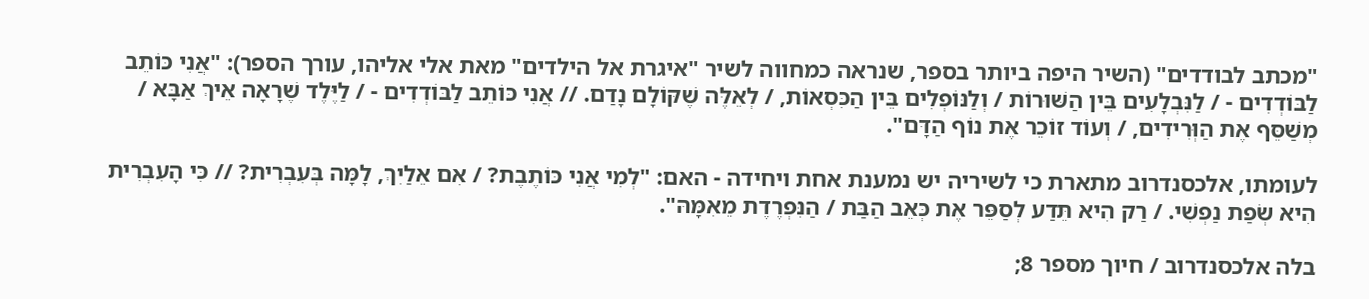"מכתב לבודדים" (השיר היפה ביותר בספר, שנראה כמחווה לשיר "איגרת אל הילדים" מאת אלי אליהו, עורך הספר): "אֲנִי כּוֹתֵב לַבּוֹדְדִים - / לַנִּבְלָעִים בֵּין הַשּׁוּרוֹת / וְלַנּוֹפְלִים בֵּין הַכִּסְאוֹת, / לְאֵלֶּה שֶׁקּוֹלָם נָדַם. // אֲנִי כּוֹתֵב לַבּוֹדְדִים - / לַיֶּלֶד שֶׁרָאָה אֵיךְ אַבָּא / מְשַׁסֵּף אֶת הַוְּרִידִים, / וְעוֹד זוֹכֵר אֶת נוֹף הַדָּם".

לעומתו, אלכסנדרוב מתארת כי לשיריה יש נמענת אחת ויחידה - האם: "לְמִי אֲנִי כּוֹתֶבֶת? / אִם אֵלַיִךְ, לָמָּה בְּעִבְרִית? // כִּי הָעִבְרִית הִיא שְׂפַת נַפְשִׁי. / רַק הִיא תֵּדַע לְסַפֵּר אֶת כְּאֵב הַבַּת / הַנִּפְרֶדֶת מֵאִמָּהּ".

בלה אלכסנדרוב / חיוך מספר 8;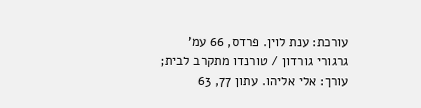עורכת: ענת לוין. פרדס, 66 עמ'
גרגורי גורדון / טורנדו מתקרב לבית; עורך: אלי אליהו. עתון 77, 63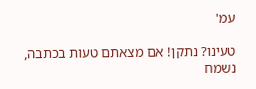עמ'

טעינו? נתקן! אם מצאתם טעות בכתבה, נשמח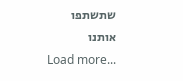שתשתפו אותנו
Load more...